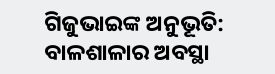ଗିଜୁଭାଇଙ୍କ ଅନୁଭୂତି: ବାଳଶାଳାର ଅବସ୍ଥା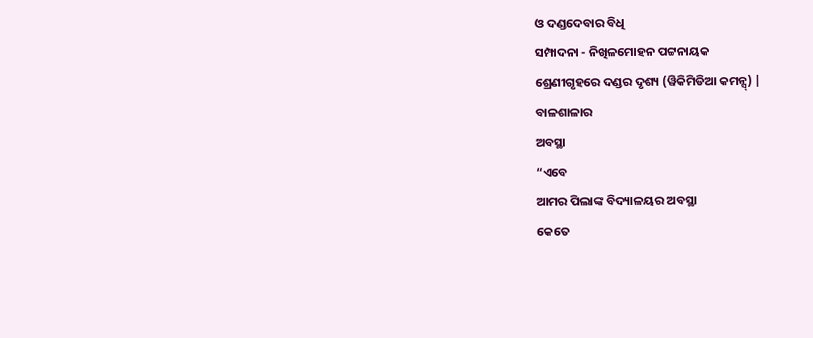ଓ ଦଣ୍ଡଦେବାର ବିଧି
ସମ୍ପାଦନା - ନିଖିଳମୋହନ ପଟ୍ଟନାୟକ
ଶ୍ରେଣୀଗୃହରେ ଦଣ୍ଡର ଦୃଶ୍ୟ (ୱିକିମିଡିଆ କମନ୍ସ୍) |
ବାଳଶାଳାର
ଅବସ୍ଥା
“ଏବେ
ଆମର ପିଲାଙ୍କ ବିଦ୍ୟାଳୟର ଅବସ୍ଥା
କେତେ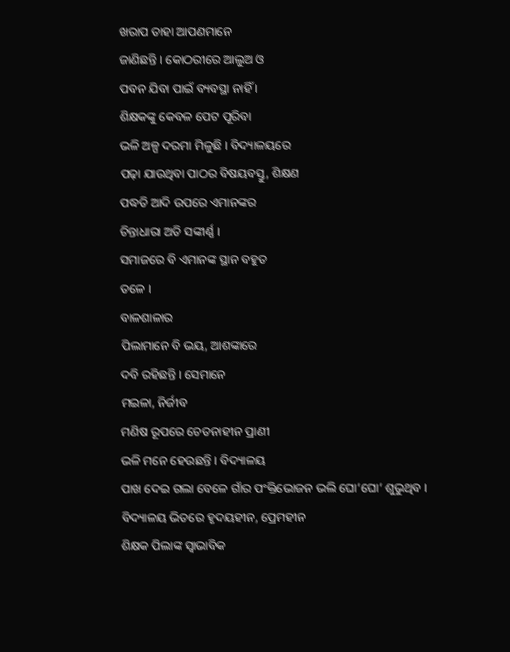ଖରାପ ତାହା ଆପଣମାନେ
ଜାଣିଛନ୍ତି । କୋଠରୀରେ ଆଲୁଅ ଓ
ପବନ ଯିବା ପାଇଁ ବ୍ୟବସ୍ଥା ନାହିଁ ।
ଶିକ୍ଷକଙ୍କୁ କେବଳ ପେଟ ପୂରିବା
ଭଳି ଅଳ୍ପ ଦରମା ମିଳୁଛି । ବିଦ୍ୟାଳୟରେ
ପଢ଼ା ଯାଉଥିବା ପାଠର ବିଷୟବସ୍ତୁ, ଶିକ୍ଷଣ
ପଦ୍ଧତି ଆଦି ଉପରେ ଏମାନଙ୍କର
ଚିନ୍ତାଧାରା ଅତି ସଙ୍କୀର୍ଣ୍ଣ ।
ସମାଜରେ ବି ଏମାନଙ୍କ ସ୍ଥାନ ବହୁତ
ତଳେ ।
ବାଳଶାଳାର
ପିଲାମାନେ ବି ଭୟ, ଆଶଙ୍କାରେ
ଦବି ରହିଛନ୍ତି । ସେମାନେ
ମଇଳା, ନିର୍ଜୀବ
ମଣିଷ ରୂପରେ ଚେତନାହୀନ ପ୍ରାଣୀ
ଭଳି ମନେ ହେଉଛନ୍ତି । ବିଦ୍ୟାଳୟ
ପାଖ ଦେଇ ଗଲା ବେଳେ ଗାଁର ପଂକ୍ତିଭୋଜନ ଭଲି ଘୋ’ଘୋ’ ଶୁଭୁଥିବ ।
ବିଦ୍ୟାଳୟ ଭିତରେ ହୃଦୟହୀନ, ପ୍ରେମହୀନ
ଶିକ୍ଷକ ପିଲାଙ୍କ ସ୍ୱାଭାବିକ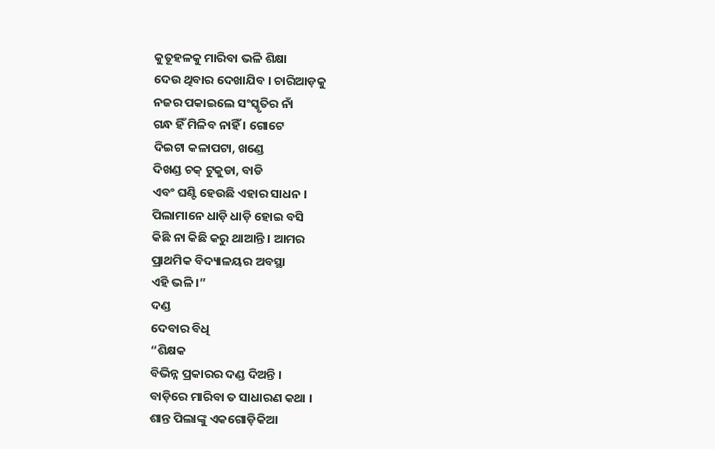କୁତୂହଳକୁ ମାରିବା ଭଳି ଶିକ୍ଷା
ଦେଉ ଥିବାର ଦେଖାଯିବ । ଚାରିଆଡ଼କୁ
ନଜର ପକାଇଲେ ସଂସ୍କୃତିର ନାଁ
ଗନ୍ଧ ହିଁ ମିଳିବ ନାହିଁ । ଗୋଟେ
ଦିଇଟା କଳାପଟା, ଖଣ୍ଡେ
ଦିଖଣ୍ଡ ଚକ୍ ଟୁକୁଡା, ବାଡି
ଏବଂ ଘଣ୍ଟି ହେଉଛି ଏହାର ସାଧନ ।
ପିଲାମାନେ ଧାଡ଼ି ଧାଡ଼ି ହୋଇ ବସି
କିଛି ନା କିଛି କରୁ ଥାଆନ୍ତି । ଆମର
ପ୍ରାଥମିକ ବିଦ୍ୟାଳୟର ଅବସ୍ଥା
ଏହି ଭଳି ।”
ଦଣ୍ଡ
ଦେବାର ବିଧି
“ଶିକ୍ଷକ
ବିଭିନ୍ନ ପ୍ରକାରର ଦଣ୍ଡ ଦିଅନ୍ତି ।
ବାଡ଼ିରେ ମାରିବା ତ ସାଧାରଣ କଥା ।
ଶାନ୍ତ ପିଲାଙ୍କୁ ଏକଗୋଡ଼ିକିଆ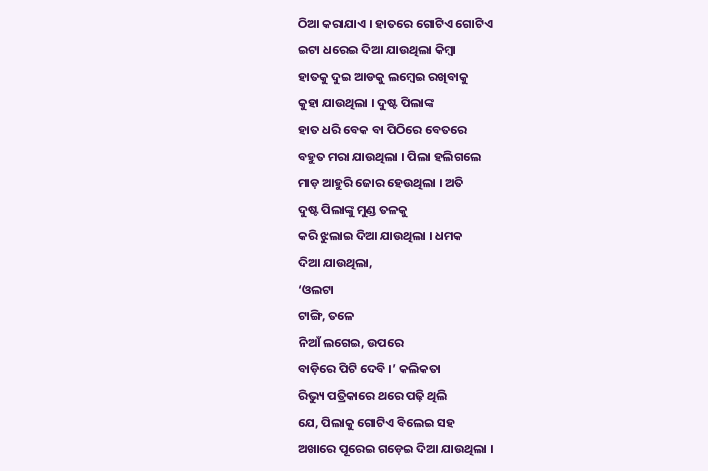ଠିଆ କରାଯାଏ । ହାତରେ ଗୋଟିଏ ଗୋଟିଏ
ଇଟା ଧରେଇ ଦିଆ ଯାଉଥିଲା କିମ୍ୱା
ହାତକୁ ଦୁଇ ଆଡକୁ ଲମ୍ୱେଇ ରଖିବାକୁ
କୁହା ଯାଉଥିଲା । ଦୁଷ୍ଟ ପିଲାଙ୍କ
ହାତ ଧରି ବେକ ବା ପିଠିରେ ବେତରେ
ବହୁତ ମରା ଯାଉଥିଲା । ପିଲା ହଲିଗଲେ
ମାଡ଼ ଆହୁରି ଜୋର ହେଉଥିଲା । ଅତି
ଦୁଷ୍ଟ ପିଲାଙ୍କୁ ମୁଣ୍ଡ ତଳକୁ
କରି ଝୁଲାଇ ଦିଆ ଯାଉଥିଲା । ଧମକ
ଦିଆ ଯାଉଥିଲା,
‘ଓଲଟା
ଟାଙ୍ଗି, ତଳେ
ନିଆଁ ଲଗେଇ, ଉପରେ
ବାଡ଼ିରେ ପିଟି ଦେବି ।’ କଲିକତା
ରିଭ୍ୟୁ ପତ୍ରିକାରେ ଥରେ ପଢ଼ି ଥିଲି
ଯେ, ପିଲାକୁ ଗୋଟିଏ ବିଲେଇ ସହ
ଅଖାରେ ପୂରେଇ ଗଡ଼େଇ ଦିଆ ଯାଉଥିଲା ।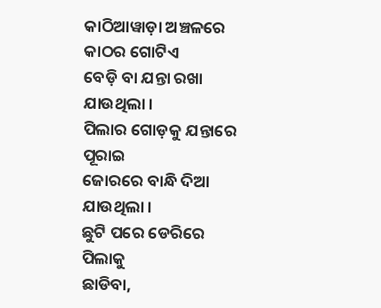କାଠିଆୱାଡ଼ା ଅଞ୍ଚଳରେ କାଠର ଗୋଟିଏ
ବେଡ଼ି ବା ଯନ୍ତା ରଖା ଯାଉଥିଲା ।
ପିଲାର ଗୋଡ଼କୁ ଯନ୍ତାରେ ପୂରାଇ
ଜୋରରେ ବାନ୍ଧି ଦିଆ ଯାଉଥିଲା ।
ଛୁଟି ପରେ ଡେରିରେ ପିଲାକୁ
ଛାଡିବା,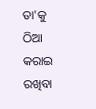ତା'କୁ
ଠିଆ କରାଇ ରଖିବା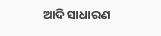ଆଦି ସାଧାରଣ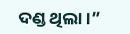ଦଣ୍ଡ ଥିଲା ।”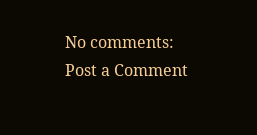No comments:
Post a Comment